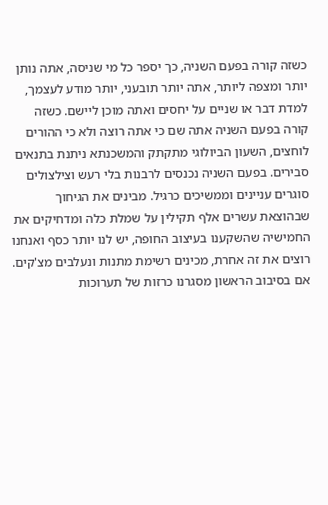כשזה קורה בפעם השניה, כך יספר כל מי שניסה, אתה נותן יותר ומצפה ליותר, אתה יותר תובעני, יותר מודע לעצמך, למדת דבר או שניים על יחסים ואתה מוכן ליישם. כשזה קורה בפעם השניה אתה שם כי אתה רוצה ולא כי ההורים לוחצים, השעון הביולוגי מתקתק והמשכנתא ניתנת בתנאים סבירים. בפעם השניה נכנסים לרבנות בלי רעש וצילצולים סוגרים עניינים וממשיכים כרגיל. מבינים את הגיחוך שבהוצאת עשרים אלף תקילין על שמלת כלה ומדחיקים את החמישיה שהשקענו בעיצוב החופה, יש לנו יותר כסף ואנחנו רוצים את זה אחרת, מכינים רשימת מתנות ונעלבים מצ'קים.
אם בסיבוב הראשון מסגרנו כרזות של תערוכות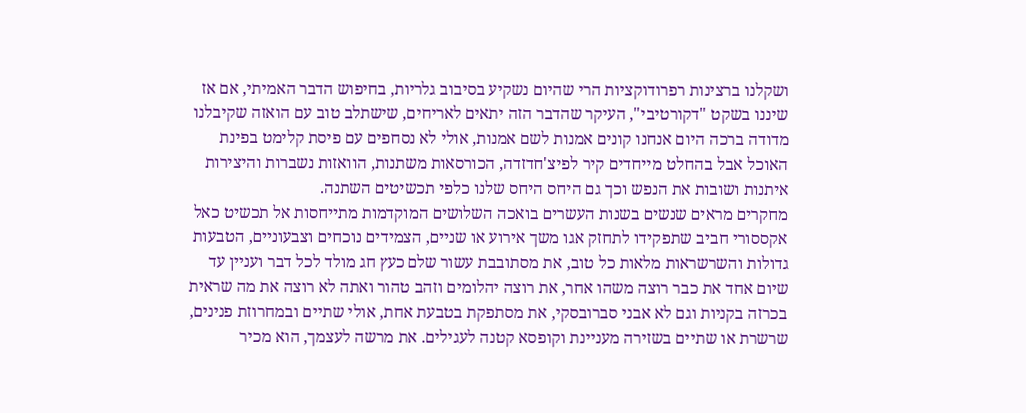ושקלנו ברצינות רפרודוקציות הרי שהיום נשקיע בסיבוב גלריות, בחיפוש הדבר האמיתי, אם אז שיננו בשקט "דקורטיבי", העיקר שהדבר הזה יתאים לאריחים, שישתלב טוב עם הואזה שקיבלנו מדודה ברכה היום אנחנו קונים אמנות לשם אמנות, אולי לא נסחפים עם פיסת קלימט בפינת האוכל אבל בהחלט מייחדים קיר לפיצ'חדזדה, הכורסאות משתנות, הוואזות נשברות והיצירות איתנות ושובות את הנפש וכך גם היחס היחס שלנו כלפי תכשיטים השתנה.
מחקרים מראים שנשים בשנות העשרים בואכה השלושים המוקדמות מתייחסות אל תכשיט כאל אקססורי חביב שתפקידו לתחזק אגו משך אירוע או שניים, הצמידים נוכחים וצבעוניים, הטבעות גדולות והשרשראות מלאות כל טוב, את מסתובבת עשור שלם כעץ חג מולד לכל דבר ועניין עד שיום אחד את כבר רוצה משהו אחר, את רוצה יהלומים וזהב טהור ואתה לא רוצה את מה שראית בכרזה בקניות וגם לא אבני סברובסקי, את מסתפקת בטבעת אחת, אולי שתיים ובמחרוזת פנינים, שרשרת או שתיים בשזירה מעניינת וקופסא קטנה לעגילים. את מרשה לעצמך, הוא מכיר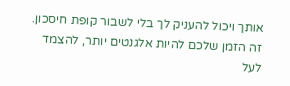אותך ויכול להעניק לך בלי לשבור קופת חיסכון. זה הזמן שלכם להיות אלגנטים יותר, להצמד לעל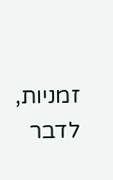זמניות, לדבר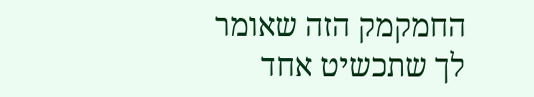החמקמק הזה שאומר לך שתכשיט אחד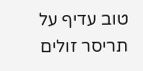טוב עדיף על תריסר זולים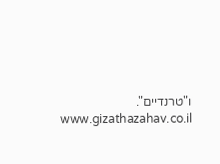ו"טרנדיים".
www.gizathazahav.co.il